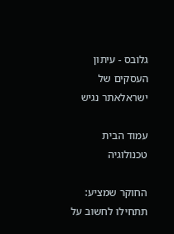גלובס - עיתון העסקים של ישראלאתר נגיש

עמוד הבית  טכנולוגיה

החוקר שמציע: תתחילו לחשוב על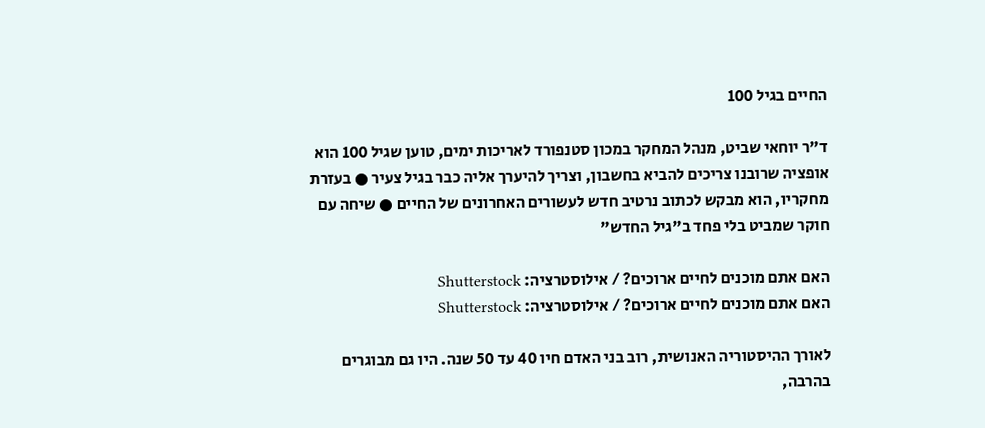החיים בגיל 100

ד"ר יוחאי שביט, מנהל המחקר במכון סטנפורד לאריכות ימים, טוען שגיל 100 הוא אופציה שרובנו צריכים להביא בחשבון, וצריך להיערך אליה כבר בגיל צעיר ● בעזרת מחקריו, הוא מבקש לכתוב נרטיב חדש לעשורים האחרונים של החיים ● שיחה עם חוקר שמביט בלי פחד ב"גיל החדש"

האם אתם מוכנים לחיים ארוכים? / אילוסטרציה: Shutterstock
האם אתם מוכנים לחיים ארוכים? / אילוסטרציה: Shutterstock

לאורך ההיסטוריה האנושית, רוב בני האדם חיו 40 עד 50 שנה. היו גם מבוגרים בהרבה,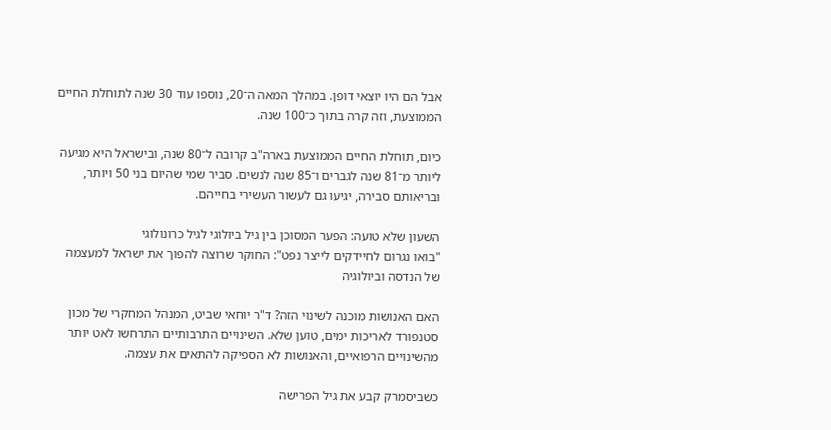אבל הם היו יוצאי דופן. במהלך המאה ה־20, נוספו עוד 30 שנה לתוחלת החיים הממוצעת, וזה קרה בתוך כ־100 שנה.

כיום, תוחלת החיים הממוצעת בארה"ב קרובה ל־80 שנה, ובישראל היא מגיעה ליותר מ־81 שנה לגברים ו־85 שנה לנשים. סביר שמי שהיום בני 50 ויותר, ובריאותם סבירה, יגיעו גם לעשור העשירי בחייהם.

השעון שלא טועה: הפער המסוכן בין גיל ביולוגי לגיל כרונולוגי
"בואו נגרום לחיידקים לייצר נפט": החוקר שרוצה להפוך את ישראל למעצמה של הנדסה וביולוגיה

האם האנושות מוכנה לשינוי הזה? ד"ר יוחאי שביט, המנהל המחקרי של מכון סטנפורד לאריכות ימים, טוען שלא. השינויים התרבותיים התרחשו לאט יותר מהשינויים הרפואיים, והאנושות לא הספיקה להתאים את עצמה.

כשביסמרק קבע את גיל הפרישה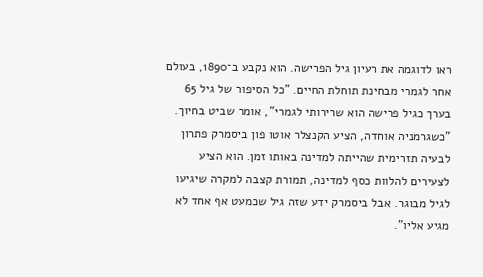ראו לדוגמה את רעיון גיל הפרישה. הוא נקבע ב־1890, בעולם אחר לגמרי מבחינת תוחלת החיים. "כל הסיפור של גיל 65 בערך כגיל פרישה הוא שרירותי לגמרי", אומר שביט בחיוך. "כשגרמניה אוחדה, הציע הקנצלר אוטו פון ביסמרק פתרון לבעיה תזרימית שהייתה למדינה באותו זמן. הוא הציע לצעירים להלוות כסף למדינה, תמורת קצבה למקרה שיגיעו לגיל מבוגר. אבל ביסמרק ידע שזה גיל שכמעט אף אחד לא מגיע אליו".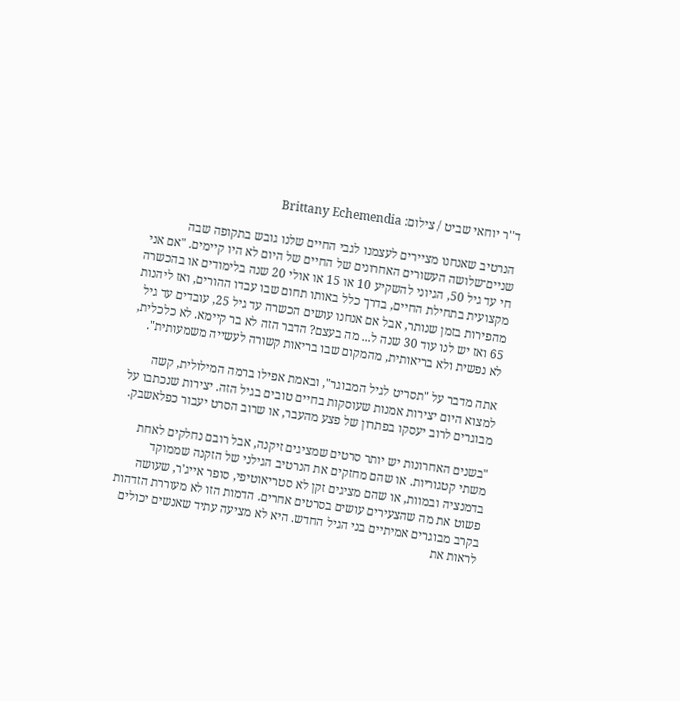ד''ר יוחאי שביט / צילום: Brittany Echemendia

הנרטיב שאנחנו מציירים לעצמנו לגבי החיים שלנו גובש בתקופה שבה שניים־שלושה העשורים האחרונים של החיים של היום לא היו קיימים. "אם אני חי עד גיל 50, הגיוני להשקיע 10 או 15 או אולי 20 שנה בלימודים או בהכשרה מקצועית בתחילת החיים, בדרך כלל באותו תחום שבו עבדו ההורים, ואז ליהנות מהפירות בזמן שנותר, אבל אם אנחנו עושים הכשרה עד גיל 25, עובדים עד גיל 65 ואז יש לנו עוד 30 שנה ל... מה בעצם? הדבר הזה לא בר קיימא. לא כלכלית, לא נפשית ולא בריאותית, מהמקום שבו בריאות קשורה לעשייה משמעותית".

אתה מדבר על "תסריט לגיל המבוגר", ובאמת אפילו ברמה המילולית, קשה למצוא היום יצירות אמנות שעוסקות בחיים טובים בגיל הזה. יצירות שנכתבו על מבוגרים לרוב יעסקו בפתרון של פצע מהעבר, או שרוב הסרט יעבור כפלאשבק.

"בשנים האחרונות יש יותר סרטים שמציגים זיקנה, אבל רובם נחלקים לאחת משתי קטגוריות. או שהם מחזקים את הנרטיב הגילני של הזקנה שממוקד בדמנציה ובמוות, או שהם מציגים זקן לא סטריאוטיפי, סופר אייג'ר, שעושה פשוט את מה שהצעירים עושים בסרטים אחרים. הדמות הזו לא מעוררת הזדהות בקרב מבוגרים אמיתיים בני הגיל החדש. היא לא מציעה עתיד שאנשים יכולים לראות את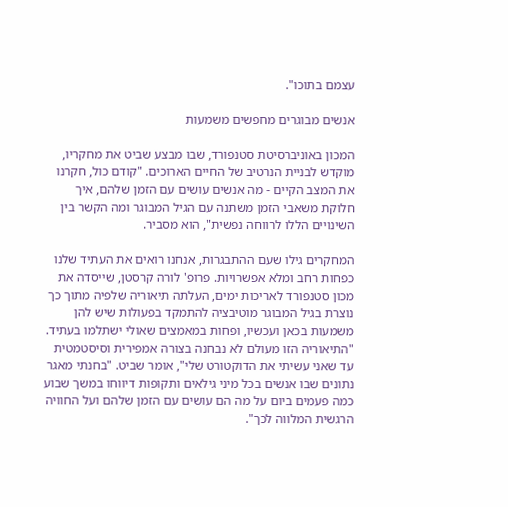עצמם בתוכו".

אנשים מבוגרים מחפשים משמעות

המכון באוניברסיטת סטנפורד, שבו מבצע שביט את מחקריו, מוקדש לבניית הנרטיב של החיים הארוכים. "קודם כול, חקרנו את המצב הקיים - מה אנשים עושים עם הזמן שלהם, איך חלוקת משאבי הזמן משתנה עם הגיל המבוגר ומה הקשר בין השינויים הללו לרווחה נפשית", הוא מסביר.

המחקרים גילו שעם ההתבגרות, אנחנו רואים את העתיד שלנו כפחות רחב ומלא אפשרויות. פרופ' לורה קרסטן, שייסדה את מכון סטנפורד לאריכות ימים, העלתה תיאוריה שלפיה מתוך כך נוצרת בגיל המבוגר מוטיבציה להתמקד בפעולות שיש להן משמעות בכאן ועכשיו, ופחות במאמצים שאולי ישתלמו בעתיד. "התיאוריה הזו מעולם לא נבחנה בצורה אמפירית וסיסטמטית עד שאני עשיתי את הדוקטורט שלי", אומר שביט. "בחנתי מאגר נתונים שבו אנשים בכל מיני גילאים ותקופות דיווחו במשך שבוע כמה פעמים ביום על מה הם עושים עם הזמן שלהם ועל החוויה הרגשית המלווה לכך".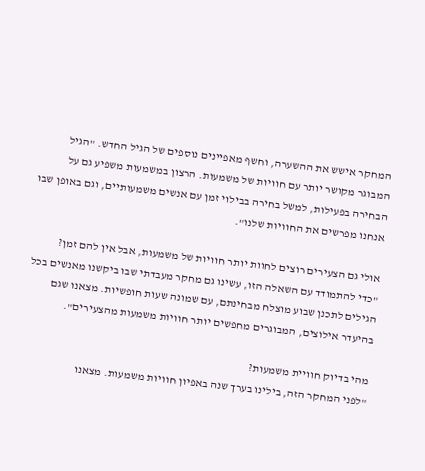המחקר אישש את ההשערה, וחשף מאפיינים נוספים של הגיל החדש. "הגיל המבוגר מקושר יותר עם חוויות של משמעות. הרצון במשמעות משפיע גם על הבחירה בפעילות, למשל בחירה בבילוי זמן עם אנשים משמעותיים, וגם באופן שבו אנחנו מפרשים את החוויות שלנו".

אולי גם הצעירים רוצים לחוות יותר חוויות של משמעות, אבל אין להם זמן?
"כדי להתמודד עם השאלה הזו, עשינו גם מחקר מעבדתי שבו ביקשנו מאנשים בכל הגילים לתכנן שבוע מוצלח מבחינתם, עם שמונה שעות חופשיות. מצאנו שגם בהיעדר אילוצים, המבוגרים מחפשים יותר חוויות משמעות מהצעירים".

מהי בדיוק חוויית משמעות?
"לפני המחקר הזה, בילינו בערך שנה באפיון חוויות משמעות. מצאנו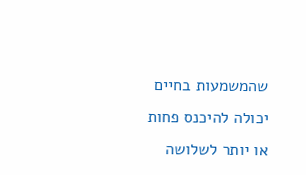שהמשמעות בחיים יכולה להיכנס פחות או יותר לשלושה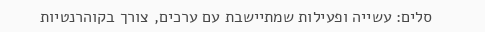סלים: עשייה ופעילות שמתיישבת עם ערכים, צורך בקוהרנטיות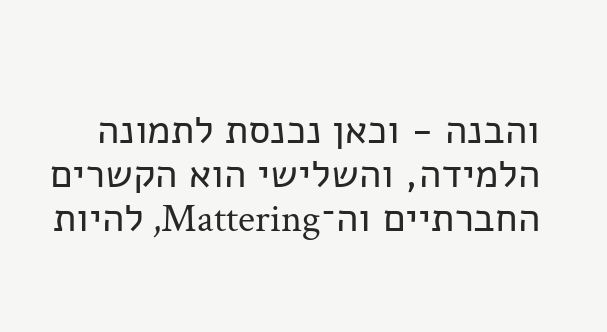והבנה - וכאן נכנסת לתמונה הלמידה, והשלישי הוא הקשרים החברתיים וה־Mattering, להיות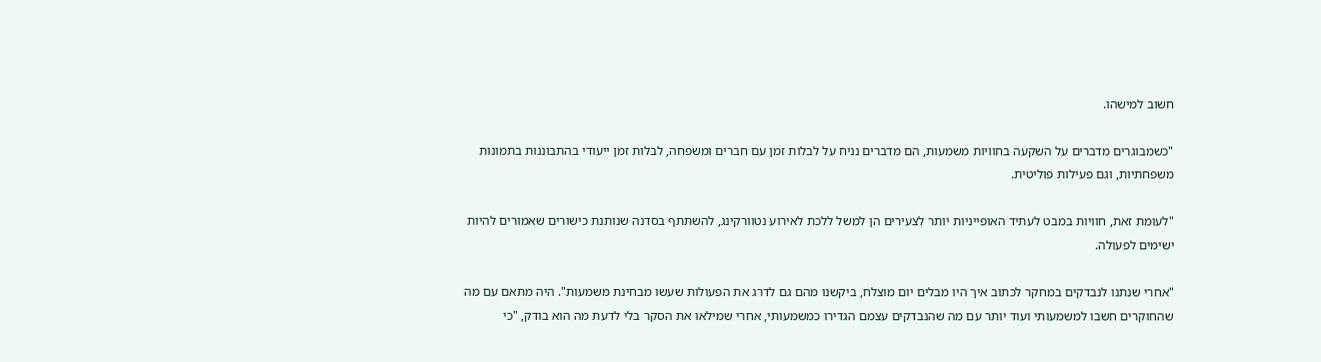חשוב למישהו.

"כשמבוגרים מדברים על השקעה בחוויות משמעות, הם מדברים נניח על לבלות זמן עם חברים ומשפחה, לבלות זמן ייעודי בהתבוננות בתמונות משפחתיות, וגם פעילות פוליטית.

"לעומת זאת, חוויות במבט לעתיד האופייניות יותר לצעירים הן למשל ללכת לאירוע נטוורקינג, להשתתף בסדנה שנותנת כישורים שאמורים להיות ישימים לפעולה.

"אחרי שנתנו לנבדקים במחקר לכתוב איך היו מבלים יום מוצלח, ביקשנו מהם גם לדרג את הפעולות שעשו מבחינת משמעות". היה מתאם עם מה שהחוקרים חשבו למשמעותי ועוד יותר עם מה שהנבדקים עצמם הגדירו כמשמעותי, אחרי שמילאו את הסקר בלי לדעת מה הוא בודק, "כי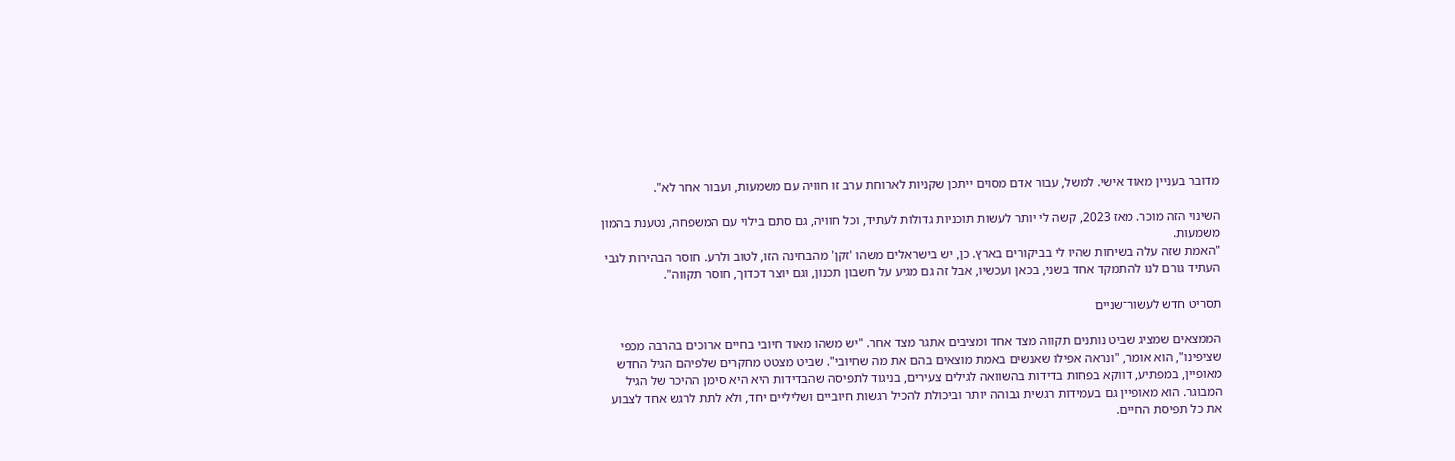מדובר בעניין מאוד אישי. למשל, עבור אדם מסוים ייתכן שקניות לארוחת ערב זו חוויה עם משמעות, ועבור אחר לא".

השינוי הזה מוכר. מאז 2023, קשה לי יותר לעשות תוכניות גדולות לעתיד, וכל חוויה, גם סתם בילוי עם המשפחה, נטענת בהמון משמעות.
"האמת שזה עלה בשיחות שהיו לי בביקורים בארץ. כן, יש בישראלים משהו 'זקן' מהבחינה הזו, לטוב ולרע. חוסר הבהירות לגבי העתיד גורם לנו להתמקד אחד בשני, בכאן ועכשיו, אבל זה גם מגיע על חשבון תכנון, וגם יוצר דכדוך, חוסר תקווה".

תסריט חדש לעשור־שניים

הממצאים שמציג שביט נותנים תקווה מצד אחד ומציבים אתגר מצד אחר. "יש משהו מאוד חיובי בחיים ארוכים בהרבה מכפי שציפינו", הוא אומר, "ונראה אפילו שאנשים באמת מוצאים בהם את מה שחיובי". שביט מצטט מחקרים שלפיהם הגיל החדש מאופיין, במפתיע, דווקא בפחות בדידות בהשוואה לגילים צעירים, בניגוד לתפיסה שהבדידות היא היא סימן ההיכר של הגיל המבוגר. הוא מאופיין גם בעמידות רגשית גבוהה יותר וביכולת להכיל רגשות חיוביים ושליליים יחד, ולא לתת לרגש אחד לצבוע את כל תפיסת החיים.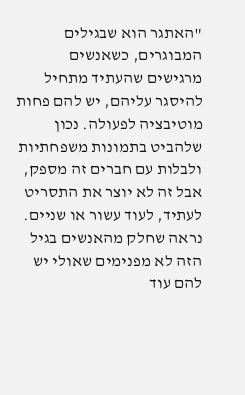"האתגר הוא שבגילים המבוגרים, כשאנשים מרגישים שהעתיד מתחיל להיסגר עליהם, יש להם פחות מוטיבציה לפעולה. נכון שלהביט בתמונות משפחתיות ולבלות עם חברים זה מספק, אבל זה לא יוצר את התסריט לעתיד, לעוד עשור או שניים. נראה שחלק מהאנשים בגיל הזה לא מפנימים שאולי יש להם עוד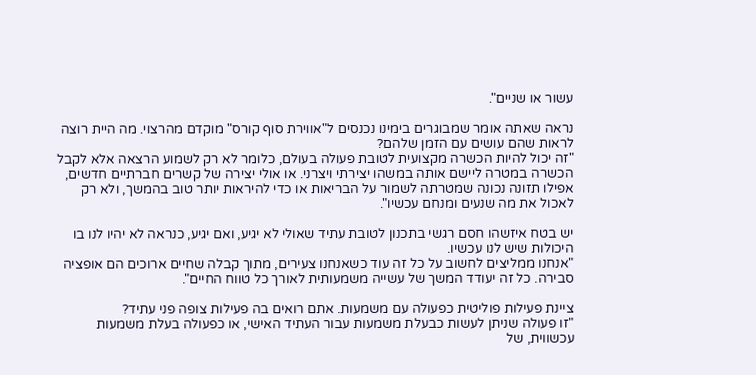עשור או שניים".

נראה שאתה אומר שמבוגרים בימינו נכנסים ל"אווירת סוף קורס" מוקדם מהרצוי. מה היית רוצה לראות שהם עושים עם הזמן שלהם?
"זה יכול להיות הכשרה מקצועית לטובת פעולה בעולם, כלומר לא רק לשמוע הרצאה אלא לקבל הכשרה במטרה ליישם אותה במשהו יצירתי ויצרני. או אולי יצירה של קשרים חברתיים חדשים, אפילו תזונה נכונה שמטרתה לשמור על הבריאות או כדי להיראות יותר טוב בהמשך, ולא רק לאכול את מה שנעים ומנחם עכשיו".

יש בטח איזשהו חסם רגשי בתכנון לטובת עתיד שאולי לא יגיע, ואם יגיע, כנראה לא יהיו לנו בו היכולות שיש לנו עכשיו.
"אנחנו ממליצים לחשוב על כל זה עוד כשאנחנו צעירים, מתוך קבלה שחיים ארוכים הם אופציה סבירה. כל זה יעודד המשך של עשייה משמעותית לאורך כל טווח החיים".

ציינת פעילות פוליטית כפעולה עם משמעות. אתם רואים בה פעילות צופה פני עתיד?
"זו פעולה שניתן לעשות כבעלת משמעות עבור העתיד האישי, או כפעולה בעלת משמעות עכשווית, של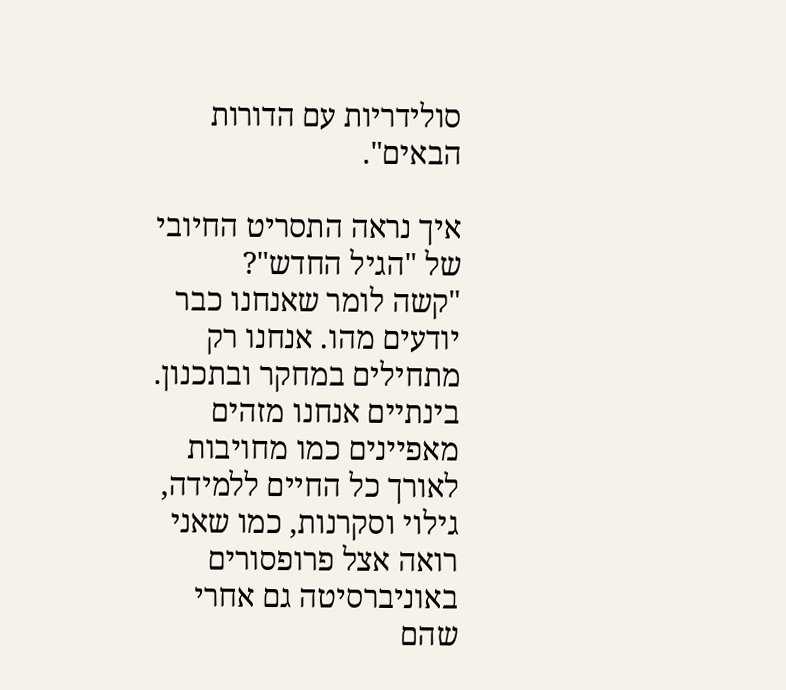סולידריות עם הדורות הבאים".

איך נראה התסריט החיובי של "הגיל החדש"?
"קשה לומר שאנחנו כבר יודעים מהו. אנחנו רק מתחילים במחקר ובתכנון. בינתיים אנחנו מזהים מאפיינים כמו מחויבות לאורך כל החיים ללמידה, גילוי וסקרנות, כמו שאני רואה אצל פרופסורים באוניברסיטה גם אחרי שהם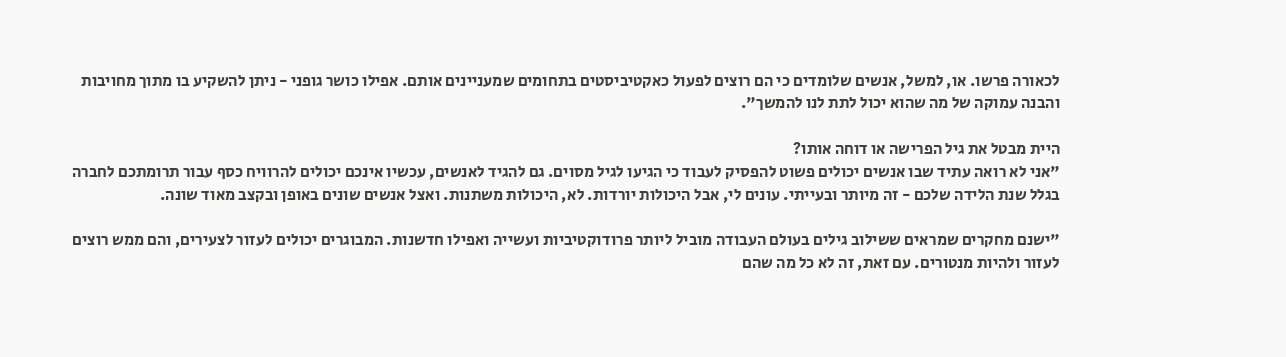לכאורה פרשו. או, למשל, אנשים שלומדים כי הם רוצים לפעול כאקטיביסטים בתחומים שמעניינים אותם. אפילו כושר גופני - ניתן להשקיע בו מתוך מחויבות והבנה עמוקה של מה שהוא יכול לתת לנו להמשך".

היית מבטל את גיל הפרישה או דוחה אותו?
"אני לא רואה עתיד שבו אנשים יכולים פשוט להפסיק לעבוד כי הגיעו לגיל מסוים. גם להגיד לאנשים, עכשיו אינכם יכולים להרוויח כסף עבור תרומתכם לחברה בגלל שנת הלידה שלכם - זה מיותר ובעייתי. עונים לי, אבל היכולות יורדות. לא, היכולות משתנות. ואצל אנשים שונים באופן ובקצב מאוד שונה.

"ישנם מחקרים שמראים ששילוב גילים בעולם העבודה מוביל ליותר פרודוקטיביות ועשייה ואפילו חדשנות. המבוגרים יכולים לעזור לצעירים, והם ממש רוצים לעזור ולהיות מנטורים. עם זאת, זה לא כל מה שהם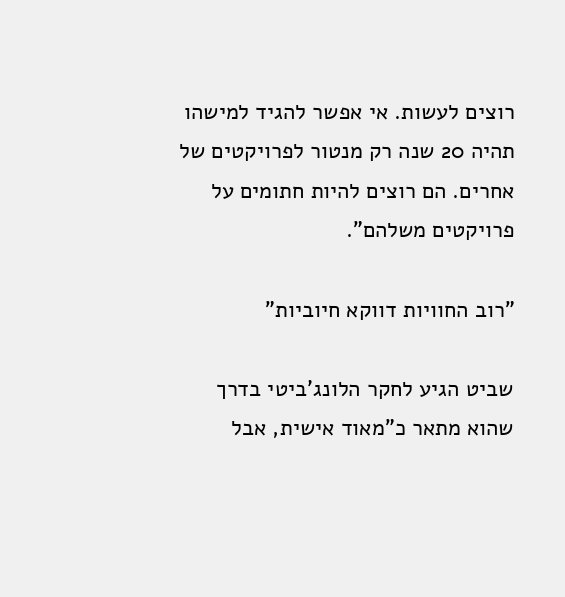רוצים לעשות. אי אפשר להגיד למישהו תהיה 20 שנה רק מנטור לפרויקטים של אחרים. הם רוצים להיות חתומים על פרויקטים משלהם".

"רוב החוויות דווקא חיוביות"

שביט הגיע לחקר הלונג'ביטי בדרך שהוא מתאר כ"מאוד אישית, אבל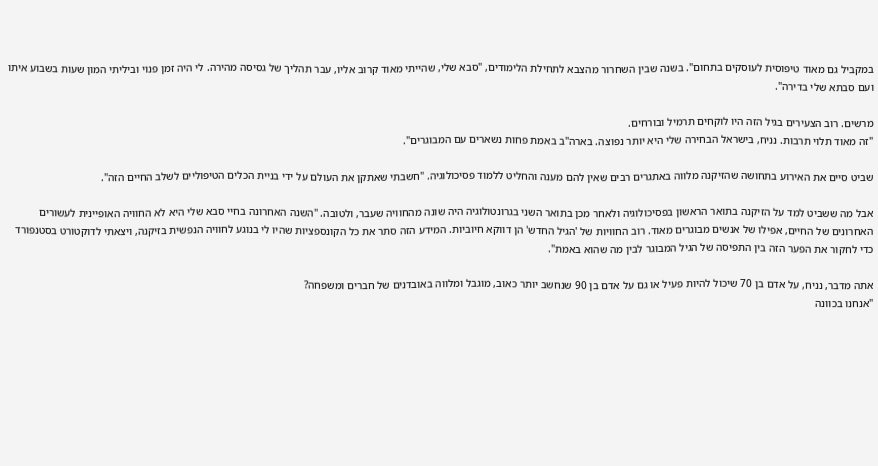במקביל גם מאוד טיפוסית לעוסקים בתחום". בשנה שבין השחרור מהצבא לתחילת הלימודים, "סבא שלי, שהייתי מאוד קרוב אליו, עבר תהליך של גסיסה מהירה. לי היה זמן פנוי וביליתי המון שעות בשבוע איתו ועם סבתא שלי בדירה".

מרשים. רוב הצעירים בגיל הזה היו לוקחים תרמיל ובורחים.
"זה מאוד תלוי תרבות. נניח, בישראל הבחירה שלי היא יותר נפוצה. בארה"ב באמת פחות נשארים עם המבוגרים".

שביט סיים את האירוע בתחושה שהזיקנה מלווה באתגרים רבים שאין להם מענה והחליט ללמוד פסיכולוגיה. "חשבתי שאתקן את העולם על ידי בניית הכלים הטיפוליים לשלב החיים הזה".

אבל מה ששביט למד על הזיקנה בתואר הראשון בפסיכולוגיה ולאחר מכן בתואר השני בגרונטולוגיה היה שונה מהחוויה שעבר, ולטובה. "השנה האחרונה בחיי סבא שלי היא לא החוויה האופיינית לעשורים האחרונים של החיים, אפילו של אנשים מבוגרים מאוד. רוב החוויות של 'הגיל החדש' הן דווקא חיוביות. המידע הזה סתר את כל הקונספציות שהיו לי בנוגע לחוויה הנפשית בזיקנה, ויצאתי לדוקטורט בסטנפורד כדי לחקור את הפער הזה בין התפיסה של הגיל המבוגר לבין מה שהוא באמת".

אתה מדבר, נניח, על אדם בן 70 שיכול להיות פעיל או גם על אדם בן 90 שנחשב יותר כאוב, מוגבל ומלווה באובדנים של חברים ומשפחה?
"אנחנו בכוונה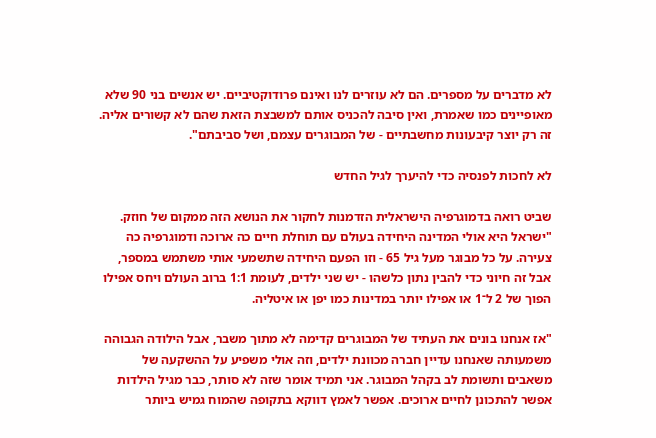לא מדברים על מספרים. הם לא עוזרים לנו ואינם פרודוקטיביים. יש אנשים בני 90 שלא מאופיינים כמו שאמרת, ואין סיבה להכניס אותם למשבצת הזאת שהם לא קשורים אליה. זה רק יוצר קיבעונות מחשבתיים - של המבוגרים עצמם, ושל סביבתם".

לא לחכות לפנסיה כדי להיערך לגיל החדש

שביט רואה בדמוגרפיה הישראלית הזדמנות לחקור את הנושא הזה ממקום של חוזק. "ישראל היא אולי המדינה היחידה בעולם עם תוחלת חיים כה ארוכה ודמוגרפיה כה צעירה. על כל מבוגר מעל גיל 65 - וזו הפעם היחידה שתשמעי אותי משתמש במספר, אבל זה חיוני כדי להבין נתון כלשהו - יש שני ילדים, לעומת 1:1 ברוב העולם ויחס אפילו הפוך של 2 ל־1 או אפילו יותר במדינות כמו יפן או איטליה.

"אז אנחנו בונים את העתיד של המבוגרים קדימה לא מתוך משבר, אבל הילודה הגבוהה משמעותה שאנחנו עדיין חברה מכוונת ילדים, וזה אולי משפיע על ההשקעה של משאבים ותשומת לב בקהל המבוגר. אני תמיד אומר שזה לא סותר, כבר מגיל הילדות אפשר להתכונן לחיים ארוכים. אפשר לאמץ דווקא בתקופה שהמוח גמיש ביותר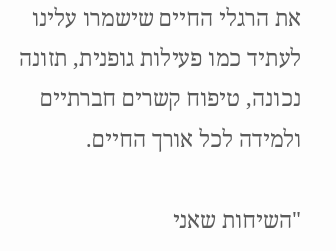את הרגלי החיים שישמרו עלינו לעתיד כמו פעילות גופנית, תזונה נכונה, טיפוח קשרים חברתיים ולמידה לכל אורך החיים.

"השיחות שאני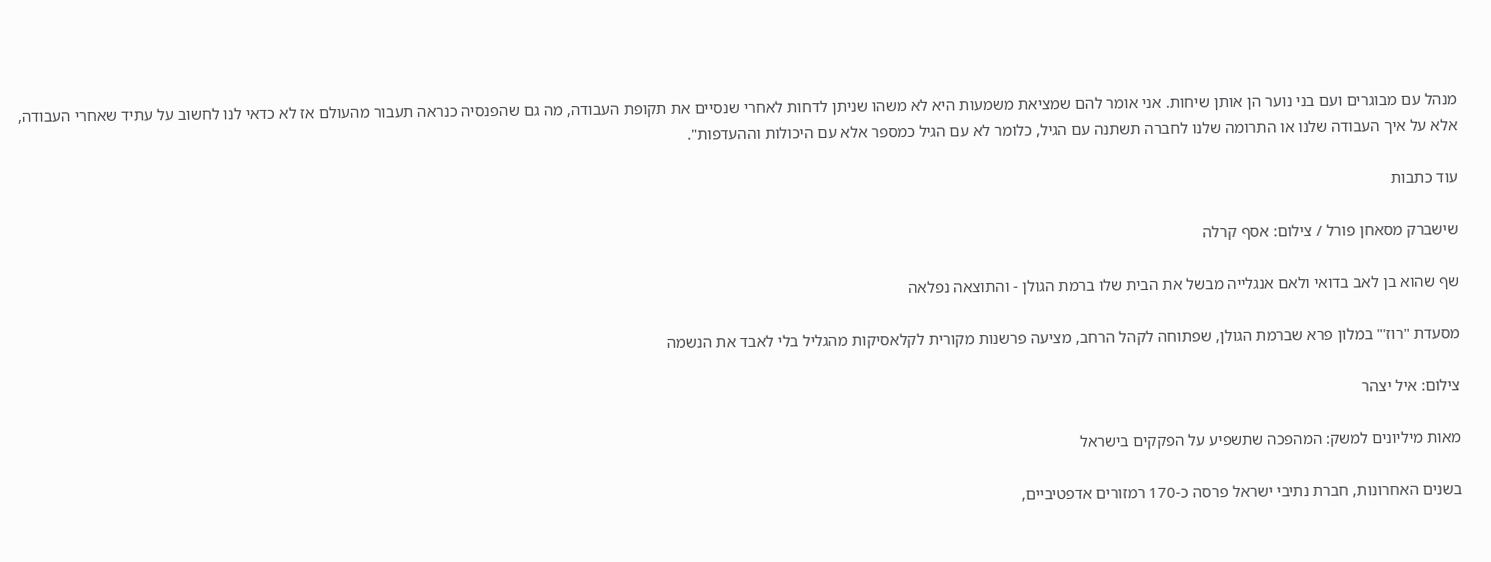מנהל עם מבוגרים ועם בני נוער הן אותן שיחות. אני אומר להם שמציאת משמעות היא לא משהו שניתן לדחות לאחרי שנסיים את תקופת העבודה, מה גם שהפנסיה כנראה תעבור מהעולם אז לא כדאי לנו לחשוב על עתיד שאחרי העבודה, אלא על איך העבודה שלנו או התרומה שלנו לחברה תשתנה עם הגיל, כלומר לא עם הגיל כמספר אלא עם היכולות וההעדפות".

עוד כתבות

שישברק מסאחן פורל / צילום: אסף קרלה

שף שהוא בן לאב בדואי ולאם אנגלייה מבשל את הבית שלו ברמת הגולן - והתוצאה נפלאה

מסעדת "רוז'" במלון פרא שברמת הגולן, שפתוחה לקהל הרחב, מציעה פרשנות מקורית לקלאסיקות מהגליל בלי לאבד את הנשמה

צילום: איל יצהר

מאות מיליונים למשק: המהפכה שתשפיע על הפקקים בישראל

בשנים האחרונות, חברת נתיבי ישראל פרסה כ-170 רמזורים אדפטיביים,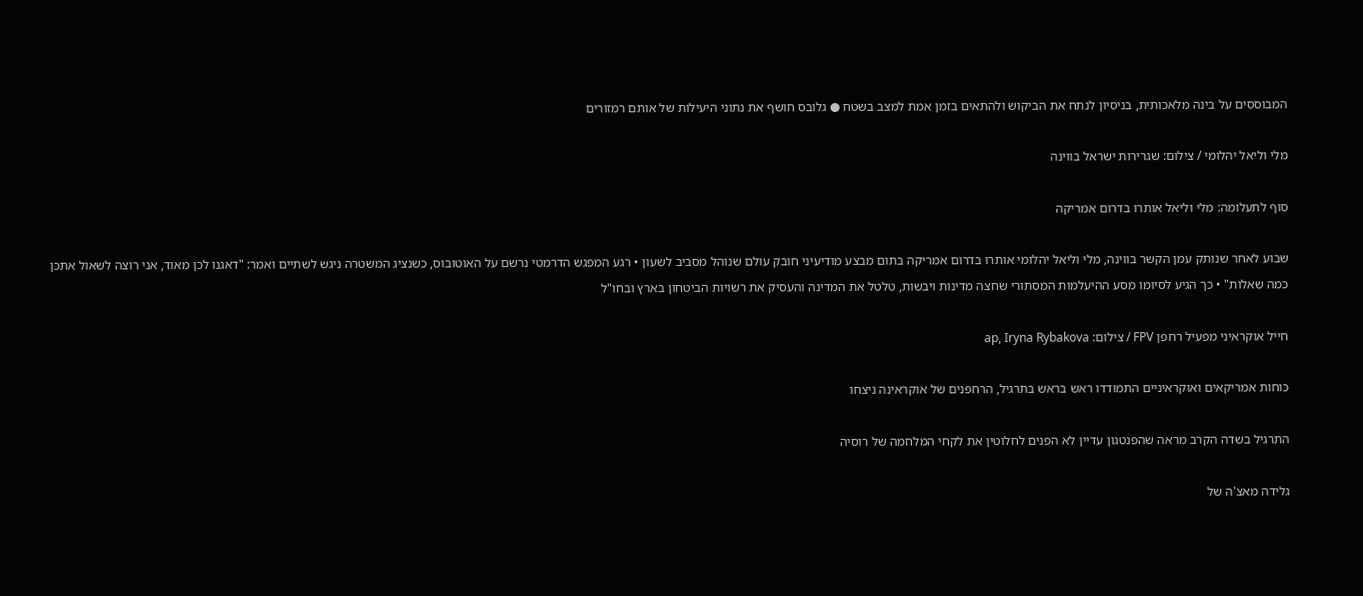המבוססים על בינה מלאכותית, בניסיון לנתח את הביקוש ולהתאים בזמן אמת למצב בשטח ● גלובס חושף את נתוני היעילות של אותם רמזורים

מלי וליאל יהלומי / צילום: שגרירות ישראל בווינה

סוף לתעלומה: מלי וליאל אותרו בדרום אמריקה

שבוע לאחר שנותק עמן הקשר בווינה, מלי וליאל יהלומי אותרו בדרום אמריקה בתום מבצע מודיעיני חובק עולם שנוהל מסביב לשעון • רגע המפגש הדרמטי נרשם על האוטובוס, כשנציג המשטרה ניגש לשתיים ואמר: "דאגנו לכן מאוד, אני רוצה לשאול אתכן כמה שאלות" • כך הגיע לסיומו מסע ההיעלמות המסתורי שחצה מדינות ויבשות, טלטל את המדינה והעסיק את רשויות הביטחון בארץ ובחו"ל

חייל אוקראיני מפעיל רחפן FPV / צילום: ap, Iryna Rybakova

כוחות אמריקאים ואוקראיניים התמודדו ראש בראש בתרגיל, הרחפנים של אוקראינה ניצחו

התרגיל בשדה הקרב מראה שהפנטגון עדיין לא הפנים לחלוטין את לקחי המלחמה של רוסיה

גלידה מאצ'ה של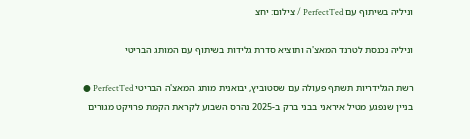וניליה בשיתוף עם PerfectTed / צילום: יחצ

וניליה נכנסת לטרנד המאצ'ה ותוציא סדרת גלידות בשיתוף עם המותג הבריטי

רשת הגלידריות תשתף פעולה עם שסטוביץ, יבואנית מותג המאצ'ה הבריטי PerfectTed ● בניין שנפגע מטיל איראני בבני ברק ב-2025 נהרס השבוע לקראת הקמת פרויקט מגורים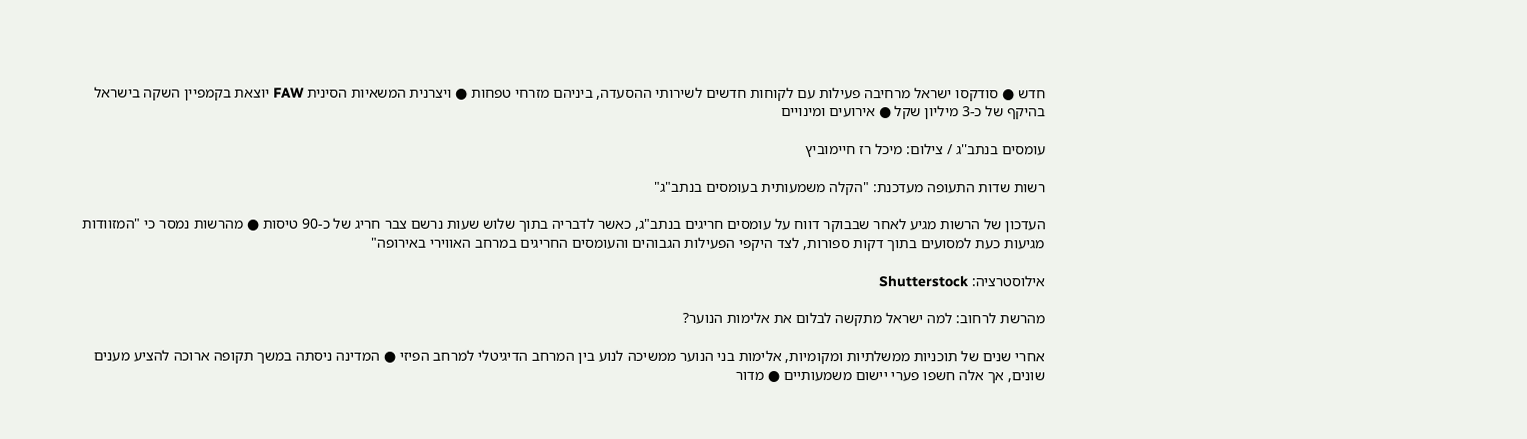חדש ● סודקסו ישראל מרחיבה פעילות עם לקוחות חדשים לשירותי ההסעדה, ביניהם מזרחי טפחות ● ויצרנית המשאיות הסינית FAW יוצאת בקמפיין השקה בישראל בהיקף של כ-3 מיליון שקל ● אירועים ומינויים

עומסים בנתב''ג / צילום: מיכל רז חיימוביץ

רשות שדות התעופה מעדכנת: "הקלה משמעותית בעומסים בנתב"ג"

העדכון של הרשות מגיע לאחר שבבוקר דווח על עומסים חריגים בנתב"ג, כאשר לדבריה בתוך שלוש שעות נרשם צבר חריג של כ-90 טיסות ● מהרשות נמסר כי "המזוודות מגיעות כעת למסועים בתוך דקות ספורות, לצד היקפי הפעילות הגבוהים והעומסים החריגים במרחב האווירי באירופה"

אילוסטרציה: Shutterstock

מהרשת לרחוב: למה ישראל מתקשה לבלום את אלימות הנוער?

אחרי שנים של תוכניות ממשלתיות ומקומיות, אלימות בני הנוער ממשיכה לנוע בין המרחב הדיגיטלי למרחב הפיזי ● המדינה ניסתה במשך תקופה ארוכה להציע מענים שונים, אך אלה חשפו פערי יישום משמעותיים ● מדור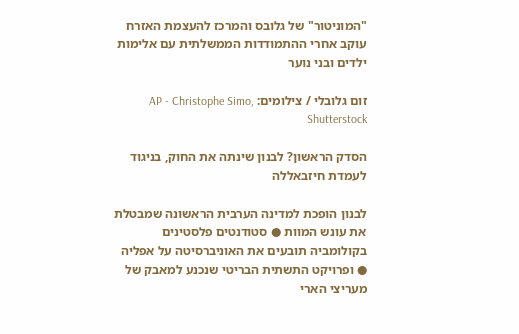"המוניטור" של גלובס והמרכז להעצמת האזרח עוקב אחרי ההתמודדות הממשלתית עם אלימות ילדים ובני נוער

זום גלובלי / צילומים: AP - Christophe Simo, Shutterstock

הסדק הראשון? לבנון שינתה את החוק, בניגוד לעמדת חיזבאללה

לבנון הופכת למדינה הערבית הראשונה שמבטלת את עונש המוות ● סטודנטים פלסטינים בקולומביה תובעים את האוניברסיטה על אפליה ● ופרויקט התשתית הבריטי שנכנע למאבק של מעריצי הארי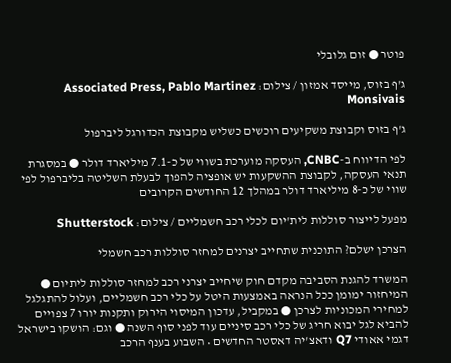פוטר ● זום גלובלי

ג'ף בזוס, מייסד אמזון / צילום: Associated Press, Pablo Martinez Monsivais

ג'ף בזוס וקבוצת משקיעים רוכשים כשליש מקבוצת הכדורגל ליברפול

לפי הדיווח ב-CNBC, העסקה מוערכת בשווי של כ-7.1 מיליארד דולר ● במסגרת תנאי העסקה, לקבוצת ההשקעות יש אופציה להפוך לבעלת השליטה בליברפול לפי שווי של כ-8 מיליארד דולר במהלך 12 החודשים הקרובים

מפעל לייצור סוללות לית'יום לכלי רכב חשמליים / צילום: Shutterstock

הצרכן ישלם? התוכנית שתחייב יצרנים למחזר סוללות רכב חשמלי

המשרד להגנת הסביבה מקדם חוק שיחייב יצרני רכב למחזר סוללות ליתיום ● המיחזור ימומן ככל הנראה באמצעות היטל על כלי רכב חשמליים, ועלול להתגלגל למחירי המכוניות לצרכן ● במקביל, עדכון המיסוי הירוק ותקנות יורו 7 צפויים להביא לגל יבוא חריג של כלי רכב סיניים עוד לפני סוף השנה ● וגם: הושקו בישראל דגמי אאודי Q7 ודאצ'יה דאסטר החדשים • השבוע בענף הרכב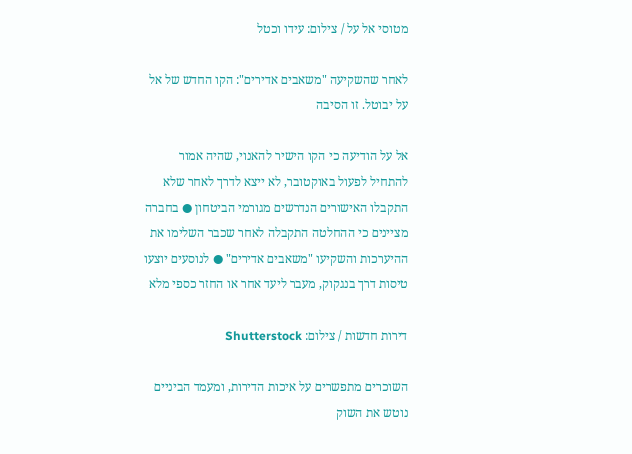מטוסי אל על / צילום: עידו וכטל

לאחר שהשקיעה "משאבים אדירים": הקו החדש של אל על יבוטל. זו הסיבה

אל על הודיעה כי הקו הישיר להאנוי, שהיה אמור להתחיל לפעול באוקטובר, לא ייצא לדרך לאחר שלא התקבלו האישורים הנדרשים מגורמי הביטחון ● בחברה מציינים כי ההחלטה התקבלה לאחר שכבר השלימו את ההיערכות והשקיעו "משאבים אדירים" ● לנוסעים יוצעו טיסות דרך בנגקוק, מעבר ליעד אחר או החזר כספי מלא

דירות חדשות / צילום: Shutterstock

השוכרים מתפשרים על איכות הדירות, ומעמד הביניים נוטש את השוק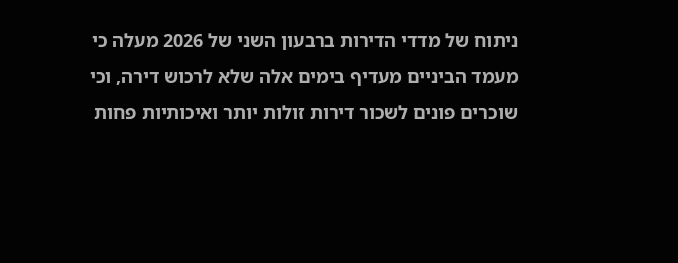ניתוח של מדדי הדירות ברבעון השני של 2026 מעלה כי מעמד הביניים מעדיף בימים אלה שלא לרכוש דירה, וכי שוכרים פונים לשכור דירות זולות יותר ואיכותיות פחות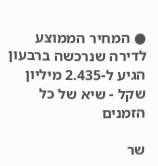● המחיר הממוצע לדירה שנרכשה ברבעון הגיע ל-2.435 מיליון שקל - שיא של כל הזמנים

שר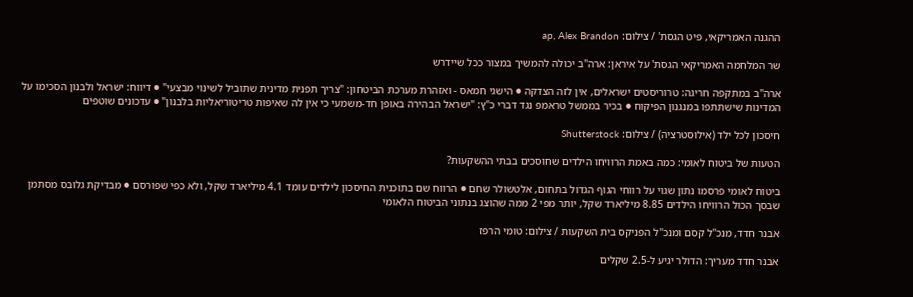ההגנה האמריקאי, פיט הגסת' / צילום: ap, Alex Brandon

שר המלחמה האמריקאי הגסת' על איראן: ארה"ב יכולה להמשיך במצור ככל שיידרש

ארה"ב במתקפה חריגה: טרוריסטים ישראלים, אין לזה הצדקה ● הישגי חמאס - ואזהרת מערכת הביטחון: "צריך תפנית מדינית שתוביל לשינוי מבצעי" ● דיווח: ישראל ולבנון הסכימו על המדינות שישתתפו במנגנון הפיקוח ● בכיר בממשל טראמפ נגד דברי כ"ץ: "ישראל הבהירה באופן חד-משמעי כי אין לה שאיפות טריטוריאליות בלבנון" ● עדכונים שוטפים

חיסכון לכל ילד (אילוסטרציה) / צילום: Shutterstock

הטעות של ביטוח לאומי: כמה באמת הרוויחו הילדים שחוסכים בבתי ההשקעות?

ביטוח לאומי פרסמו נתון שגוי על רווחי הגוף הגדול בתחום, אלטשולר שחם ● הרווח שם בתוכנית החיסכון לילדים עומד 4.1 מיליארד שקל, ולא כפי שפורסם ● מבדיקת גלובס מסתמן שבסך הכול הרוויחו הילדים 8.85 מיליארד שקל, יותר מפי 2 ממה שהוצג בנתוני הביטוח הלאומי

אבנר חדד, מנכ''ל קסם ומנכ''ל הפניקס בית השקעות / צילום: טומי הרפז

אבנר חדד מעריך: הדולר יגיע ל-2.5 שקלים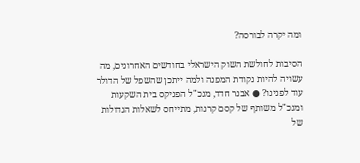ומה יקרה לבורסה?

הסיבות לחולשת השוק הישראלי בחודשים האחרונים, מה עשויה להיות נקודת המפנה ולמה ייתכן שהשפל של הדולר עוד לפנינו? ● אבנר חדד, מנכ"ל הפניקס בית השקעות ומנכ"ל משותף של קסם קרנות, מתייחס לשאלות הגדולות של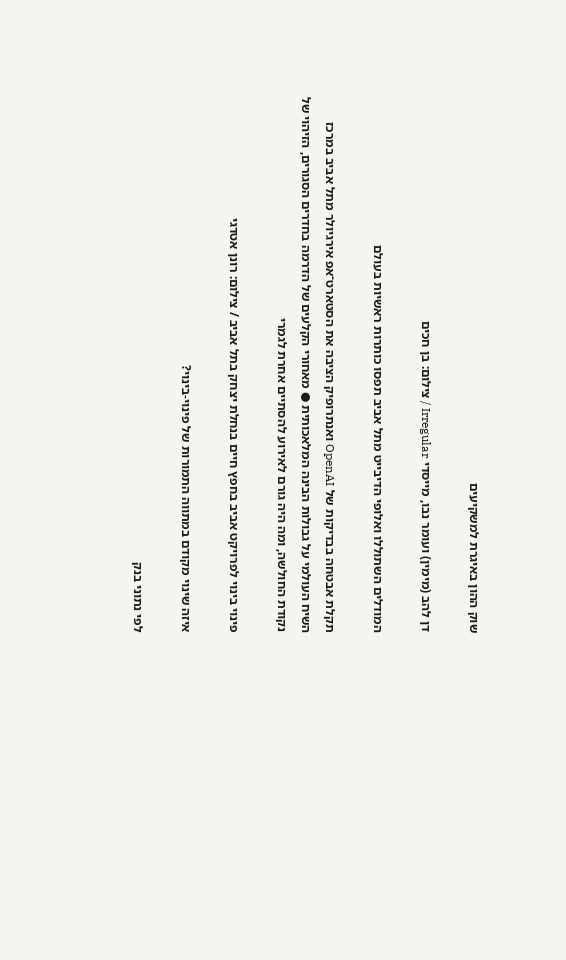שוק ההון באיגרת למשקיעים

דן להב (מימין) ועומר נבו, מייסדי Irregular / צילום: בן חכים

המודלים השתוללו ואלופי הדיבייט מתל אביב תפסו כותרות ראשיות בעולם

תקלת אבטחה בבדיקות של OpenAI ואנתרופיק הציבה את הסטארט־אפ אירגיולר מתל אביב במרכז השיח העולמי על גבולות הבינה המלאכותית ● מאחורי הקלעים של הדרמה בחדרים הסגורים, הזיהוי של נקודת החולשה, ומה היה גורם לאירוע להסתיים אחרת לגמרי

פינוי בינוי לפרויקט אביב בחפץ חיים בנחלת יצחק בתל אביב / צילום: רונן אטדגי

איזה שינוי מקודם במתווה התמורות של פינוי-בינוי?

לפי נתוני בנק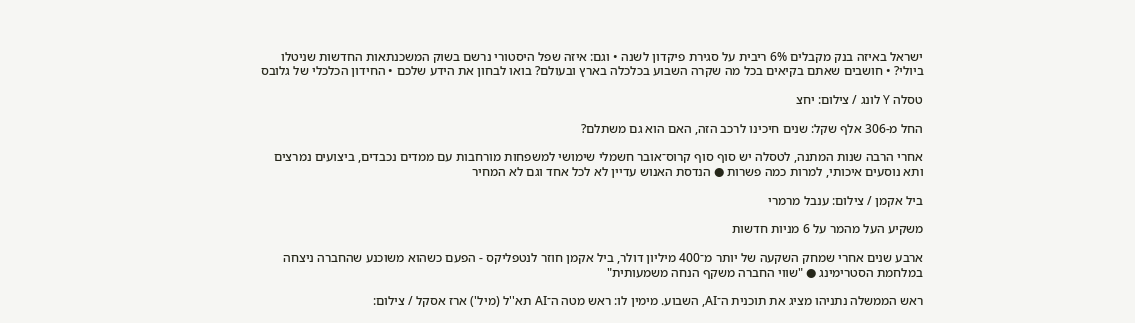ישראל באיזה בנק מקבלים 6% ריבית על סגירת פיקדון לשנה • וגם: איזה שפל היסטורי נרשם בשוק המשכנתאות החדשות שניטלו ביולי? • חושבים שאתם בקיאים בכל מה שקרה השבוע בכלכלה בארץ ובעולם? בואו לבחון את הידע שלכם • החידון הכלכלי של גלובס

טסלה Y לונג / צילום: יחצ

החל מ-306 אלף שקל: שנים חיכינו לרכב הזה, האם הוא גם משתלם?

אחרי הרבה שנות המתנה, לטסלה יש סוף סוף קרוס־אובר חשמלי שימושי למשפחות מורחבות עם ממדים נכבדים, ביצועים נמרצים ותא נוסעים איכותי, למרות כמה פשרות ● הנדסת האנוש עדיין לא לכל אחד וגם לא המחיר

ביל אקמן / צילום: ענבל מרמרי

משקיע העל מהמר על 6 מניות חדשות

ארבע שנים אחרי שמחק השקעה של יותר מ־400 מיליון דולר, ביל אקמן חוזר לנטפליקס - הפעם כשהוא משוכנע שהחברה ניצחה במלחמת הסטרימינג ● "שווי החברה משקף הנחה משמעותית"

ראש הממשלה נתניהו מציג את תוכנית ה־AI, השבוע. מימין לו: ראש מטה ה־AI תא''ל (מיל') ארז אסקל / צילום: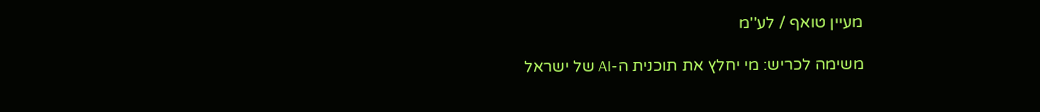מעיין טואף / לע''מ

משימה לכריש: מי יחלץ את תוכנית ה-AI של ישראל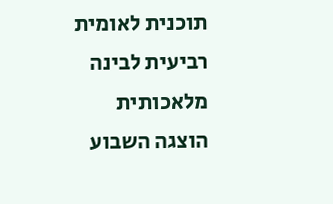תוכנית לאומית רביעית לבינה מלאכותית הוצגה השבוע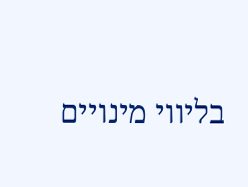בליווי מינויים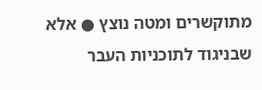מתוקשרים ומטה נוצץ ● אלא שבניגוד לתוכניות העבר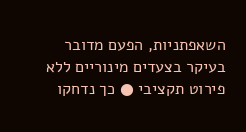השאפתניות, הפעם מדובר בעיקר בצעדים מינוריים ללא פירוט תקציבי ● כך נדחקו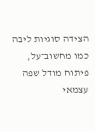הצידה סוגיות ליבה כמו מחשוב־על, פיתוח מודל שפה עצמאי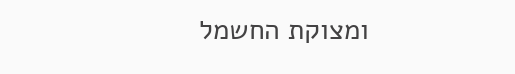ומצוקת החשמל